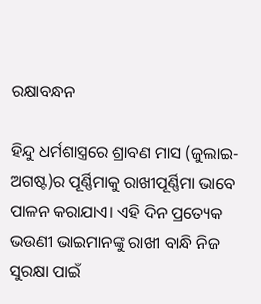ରକ୍ଷାବନ୍ଧନ

ହିନ୍ଦୁ ଧର୍ମଶାସ୍ତ୍ରରେ ଶ୍ରାବଣ ମାସ (ଜୁଲାଇ-ଅଗଷ୍ଟ)ର ପୂର୍ଣ୍ଣିମାକୁ ରାଖୀପୂର୍ଣ୍ଣିମା ଭାବେ ପାଳନ କରାଯାଏ। ଏହି ଦିନ ପ୍ରତ୍ୟେକ ଭଉଣୀ ଭାଇମାନଙ୍କୁ ରାଖୀ ବାନ୍ଧି ନିଜ ସୁରକ୍ଷା ପାଇଁ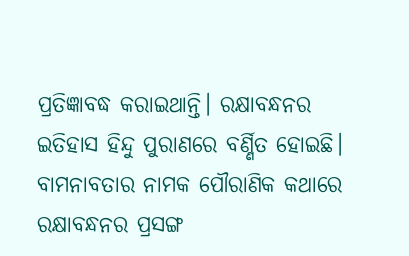ପ୍ରତିଜ୍ଞାବଦ୍ଧ କରାଇଥାନ୍ତି। ରକ୍ଷାବନ୍ଧନର ଇତିହାସ ହିନ୍ଦୁ ପୁରାଣରେ ବର୍ଣ୍ଣିତ ହୋଇଛି। ବାମନାବତାର ନାମକ ପୌରାଣିକ କଥାରେ ରକ୍ଷାବନ୍ଧନର ପ୍ରସଙ୍ଗ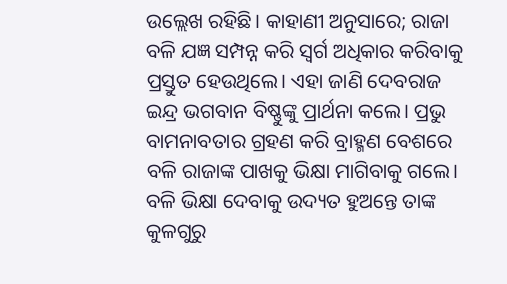ଉଲ୍ଲେଖ ରହିଛି। କାହାଣୀ ଅନୁସାରେ; ରାଜା ବଳି ଯଜ୍ଞ ସମ୍ପନ୍ନ କରି ସ୍ବର୍ଗ ଅଧିକାର କରିବାକୁ ପ୍ରସ୍ତୁତ ହେଉଥିଲେ। ଏହା ଜାଣି ଦେବରାଜ ଇନ୍ଦ୍ର ଭଗବାନ ବିଷ୍ଣୁଙ୍କୁ ପ୍ରାର୍ଥନା କଲେ। ପ୍ରଭୁ ବାମନାବତାର ଗ୍ରହଣ କରି ବ୍ରାହ୍ମଣ ବେଶରେ ବଳି ରାଜାଙ୍କ ପାଖକୁ ଭିକ୍ଷା ମାଗିବାକୁ ଗଲେ। ବଳି ଭିକ୍ଷା ଦେବାକୁ ଉଦ୍ୟତ ହୁଅନ୍ତେ ତାଙ୍କ କୁଳଗୁରୁ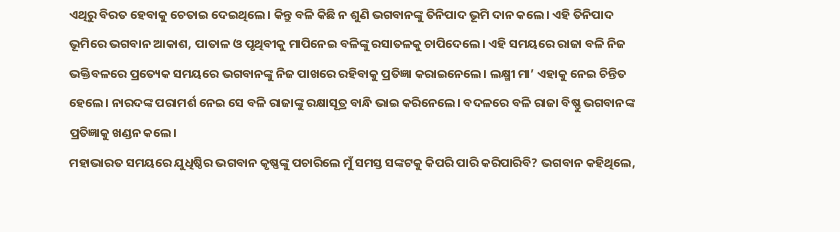ଏଥିରୁ ବିରତ ହେବାକୁ ଚେତାଇ ଦେଇଥିଲେ। କିନ୍ତୁ ବଳି କିଛି ନ ଶୁଣି ଭଗବାନଙ୍କୁ ତିନିପାଦ ଭୂମି ଦାନ କଲେ। ଏହି ତିନିପାଦ ଭୂମିରେ ଭଗବାନ ଆକାଶ, ପାତାଳ ଓ ପୃଥିବୀକୁ ମାପିନେଇ ବଳିଙ୍କୁ ରସାତଳକୁ ଚାପିଦେଲେ। ଏହି ସମୟରେ ରାଜା ବଳି ନିଜ ଭକ୍ତିବଳରେ ପ୍ରତ୍ୟେକ ସମୟରେ ଭଗବାନଙ୍କୁ ନିଜ ପାଖରେ ରହିବାକୁ ପ୍ରତିଜ୍ଞା କରାଇନେଲେ। ଲକ୍ଷ୍ମୀ ମା’ ଏହାକୁ ନେଇ ଚିନ୍ତିତ ହେଲେ। ନାରଦଙ୍କ ପରାମର୍ଶ ନେଇ ସେ ବଳି ରାଜାଙ୍କୁ ରକ୍ଷାସୂତ୍ର ବାନ୍ଧି ଭାଇ କରିନେଲେ। ବଦଳରେ ବଳି ରାଜା ବିଷ୍ଣୁ ଭଗବାନଙ୍କ ପ୍ରତିଜ୍ଞାକୁ ଖଣ୍ଡନ କଲେ।
ମହାଭାରତ ସମୟରେ ଯୁଧିଷ୍ଠିର ଭଗବାନ କୃଷ୍ଣଙ୍କୁ ପଚାରିଲେ ମୁଁ ସମସ୍ତ ସଙ୍କଟକୁ କିପରି ପାରି କରିପାରିବି? ଭଗବାନ କହିଥିଲେ,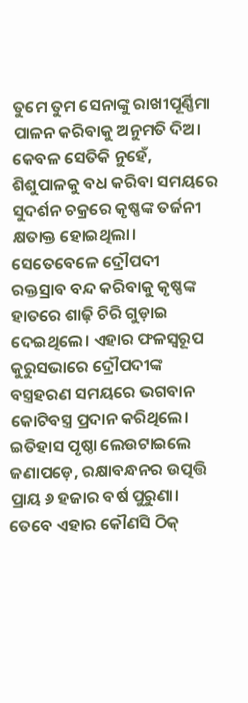ତୁମେ ତୁମ ସେନାଙ୍କୁ ରାଖୀପୂର୍ଣ୍ଣିମା ପାଳନ କରିବାକୁ ଅନୁମତି ଦିଅ। କେବଳ ସେତିକି ନୁହେଁ, ଶିଶୁପାଳକୁ ବଧ କରିବା ସମୟରେ ସୁଦର୍ଶନ ଚକ୍ରରେ କୃଷ୍ଣଙ୍କ ତର୍ଜନୀ କ୍ଷତାକ୍ତ ହୋଇଥିଲା। ସେତେବେଳେ ଦ୍ରୌପଦୀ ରକ୍ତସ୍ରାବ ବନ୍ଦ କରିବାକୁ କୃଷ୍ଣଙ୍କ ହାତରେ ଶାଢ଼ି ଚିରି ଗୁଡ଼ାଇ ଦେଇଥିଲେ। ଏହାର ଫଳସ୍ବରୂପ କୁରୁସଭାରେ ଦ୍ରୌପଦୀଙ୍କ ବସ୍ତ୍ରହରଣ ସମୟରେ ଭଗବାନ କୋଟିବସ୍ତ୍ର ପ୍ରଦାନ କରିଥିଲେ।
ଇତିହାସ ପୃଷ୍ଠା ଲେଉଟାଇଲେ ଜଣାପଡ଼େ, ରକ୍ଷାବନ୍ଧନର ଉତ୍ପତ୍ତି ପ୍ରାୟ ୬ ହଜାର ବର୍ଷ ପୁରୁଣା। ତେବେ ଏହାର କୌଣସି ଠିକ୍‌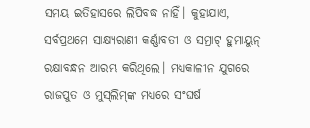ସମୟ ଇତିହାସରେ ଲିପିବଦ୍ଧ ନାହିଁ। କୁହାଯାଏ, ସର୍ବପ୍ରଥମେ ସାକ୍ଷ୍ୟରାଣୀ କର୍ଣ୍ଣାବତୀ ଓ ସମ୍ରାଟ୍‌ ହୁମାୟୁନ୍‌ ରକ୍ଷାବନ୍ଧନ ଆରମ୍ଭ କରିଥିଲେ। ମଧ୍ୟକାଳୀନ ଯୁଗରେ ରାଜପୁତ ଓ ମୁସ୍‌ଲିମ୍‌ଙ୍କ ମଧ୍ୟରେ ସଂଘର୍ଷ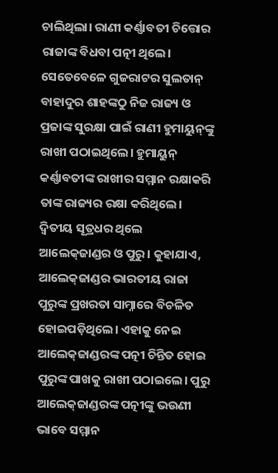ଚାଲିଥିଲା। ରାଣୀ କର୍ଣ୍ଣାବତୀ ଚିତ୍ତୋର ରାଜାଙ୍କ ବିଧବା ପତ୍ନୀ ଥିଲେ। ସେତେବେଳେ ଗୁଜରାଟର ସୁଲତାନ୍‌ ବାହାଦୁର ଶାହଙ୍କଠୁ ନିଜ ରାଜ୍ୟ ଓ ପ୍ରଜାଙ୍କ ସୁରକ୍ଷା ପାଇଁ ରାଣୀ ହୁମାୟୁନ୍‌ଙ୍କୁ ରାଖୀ ପଠାଇଥିଲେ। ହୁମାୟୁନ୍‌ କର୍ଣ୍ଣାବତୀଙ୍କ ରାଖୀର ସମ୍ମାନ ରକ୍ଷାକରି ତାଙ୍କ ରାଜ୍ୟର ରକ୍ଷା କରିଥିଲେ। ଦ୍ୱିତୀୟ ସୂତ୍ରଧର ଥିଲେ ଆଲେକ୍‌ଜାଣ୍ଡର ଓ ପୁରୁ। କୁହାଯାଏ, ଆଲେକ୍‌ଜାଣ୍ଡର ଭାରତୀୟ ରାଜା ପୁରୁଙ୍କ ପ୍ରଖରତା ସାମ୍ନାରେ ବିଚଳିତ ହୋଇପଡ଼ିଥିଲେ। ଏହାକୁ ନେଇ ଆଲେକ୍‌ଜାଣ୍ଡରଙ୍କ ପତ୍ନୀ ଚିନ୍ତିତ ହୋଇ ପୁରୁଙ୍କ ପାଖକୁ ରାଖୀ ପଠାଇଲେ। ପୁରୁ ଆଲେକ୍‌ଜାଣ୍ଡରଙ୍କ ପତ୍ନୀଙ୍କୁ ଭଉଣୀ ଭାବେ ସମ୍ମାନ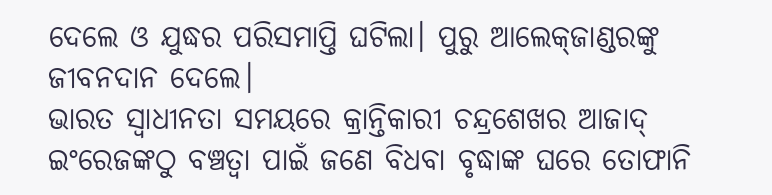ଦେଲେ ଓ ଯୁଦ୍ଧର ପରିସମାପ୍ତି ଘଟିଲା। ପୁରୁ ଆଲେକ୍‌ଜାଣ୍ଡରଙ୍କୁ ଜୀବନଦାନ ଦେଲେ।
ଭାରତ ସ୍ବାଧୀନତା ସମୟରେ କ୍ରାନ୍ତିକାରୀ ଚନ୍ଦ୍ରଶେଖର ଆଜାଦ୍‌ ଇଂରେଜଙ୍କଠୁ ବଞ୍ଚତ୍ବା ପାଇଁ ଜଣେ ବିଧବା ବୃଦ୍ଧାଙ୍କ ଘରେ ତୋଫାନି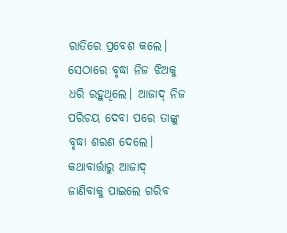ରାତିରେ ପ୍ରବେଶ କଲେ। ସେଠାରେ ବୃଦ୍ଧା ନିଜ ଝିଅକୁ ଧରି ରହୁଥିଲେ। ଆଜାଦ୍‌ ନିଜ ପରିଚୟ ଦେବା ପରେ ତାଙ୍କୁ ବୃଦ୍ଧା ଶରଣ ଦେଲେ। କଥାବାର୍ତ୍ତାରୁ ଆଜାଦ୍‌ ଜାଣିବାକୁ ପାଇଲେ ଗରିବ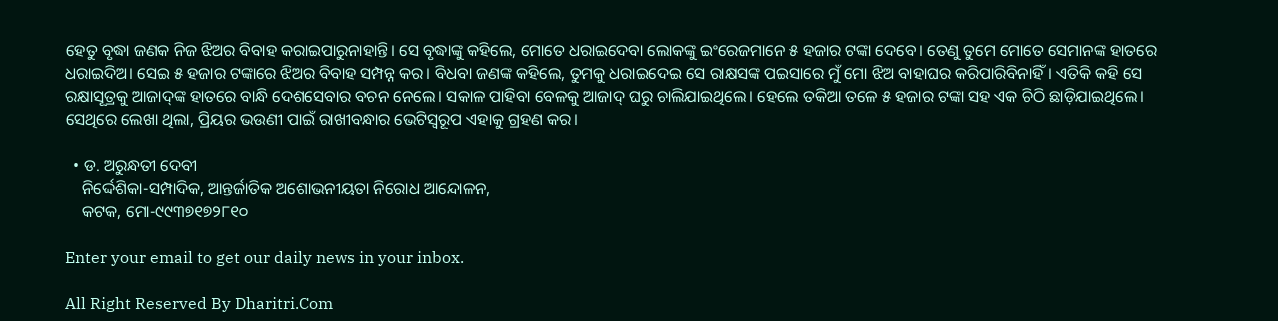ହେତୁ ବୃଦ୍ଧା ଜଣକ ନିଜ ଝିଅର ବିବାହ କରାଇପାରୁନାହାନ୍ତି। ସେ ବୃଦ୍ଧାଙ୍କୁ କହିଲେ, ମୋତେ ଧରାଇଦେବା ଲୋକଙ୍କୁ ଇଂରେଜମାନେ ୫ ହଜାର ଟଙ୍କା ଦେବେ। ତେଣୁ ତୁମେ ମୋତେ ସେମାନଙ୍କ ହାତରେ ଧରାଇଦିଅ। ସେଇ ୫ ହଜାର ଟଙ୍କାରେ ଝିଅର ବିବାହ ସମ୍ପନ୍ନ କର। ବିଧବା ଜଣଙ୍କ କହିଲେ, ତୁମକୁ ଧରାଇଦେଇ ସେ ରାକ୍ଷସଙ୍କ ପଇସାରେ ମୁଁ ମୋ ଝିଅ ବାହାଘର କରିପାରିବିନାହିଁ। ଏତିକି କହି ସେ ରକ୍ଷାସୂତ୍ରକୁ ଆଜାଦ୍‌ଙ୍କ ହାତରେ ବାନ୍ଧି ଦେଶସେବାର ବଚନ ନେଲେ। ସକାଳ ପାହିବା ବେଳକୁ ଆଜାଦ୍‌ ଘରୁ ଚାଲିଯାଇଥିଲେ। ହେଲେ ତକିଆ ତଳେ ୫ ହଜାର ଟଙ୍କା ସହ ଏକ ଚିଠି ଛାଡ଼ିଯାଇଥିଲେ। ସେଥିରେ ଲେଖା ଥିଲା, ପ୍ରିୟର ଭଉଣୀ ପାଇଁ ରାଖୀବନ୍ଧାର ଭେଟିସ୍ବରୂପ ଏହାକୁ ଗ୍ରହଣ କର।

  • ଡ. ଅରୁନ୍ଧତୀ ଦେବୀ
    ନିର୍ଦ୍ଦେଶିକା-ସମ୍ପାଦିକ, ଆନ୍ତର୍ଜାତିକ ଅଶୋଭନୀୟତା ନିରୋଧ ଆନ୍ଦୋଳନ,
    କଟକ, ମୋ-୯୯୩୭୧୭୨୮୧୦

Enter your email to get our daily news in your inbox.

All Right Reserved By Dharitri.Com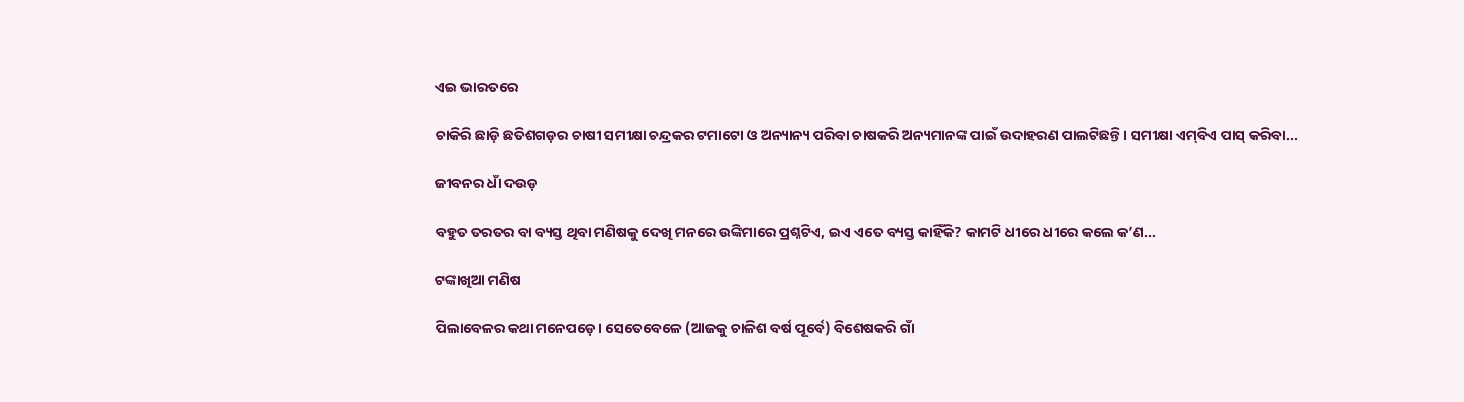ଏଇ ଭାରତରେ

ଚାକିରି ଛାଡ଼ି ଛତିଶଗଡ଼ର ଚାଷୀ ସମୀକ୍ଷା ଚନ୍ଦ୍ରକର ଟମାଟୋ ଓ ଅନ୍ୟାନ୍ୟ ପରିବା ଚାଷକରି ଅନ୍ୟମାନଙ୍କ ପାଇଁ ଉଦାହରଣ ପାଲଟିଛନ୍ତି। ସମୀକ୍ଷା ଏମ୍‌ବିଏ ପାସ୍‌ କରିବା...

ଜୀବନର ଧାଁ ଦଉଡ଼

ବହୁତ ତରତର ବା ବ୍ୟସ୍ତ ଥିବା ମଣିଷକୁ ଦେଖି ମନରେ ଉଙ୍କିମାରେ ପ୍ରଶ୍ନଟିଏ, ଇଏ ଏତେ ବ୍ୟସ୍ତ କାହିଁକି? କାମଟି ଧୀରେ ଧୀରେ କଲେ କ’ଣ...

ଟଙ୍କାଖିଆ ମଣିଷ

ପିଲାବେଳର କଥା ମନେପଡ଼େ। ସେତେବେଳେ (ଆଜକୁ ଚାଳିଶ ବର୍ଷ ପୂର୍ବେ) ବିଶେଷକରି ଗାଁ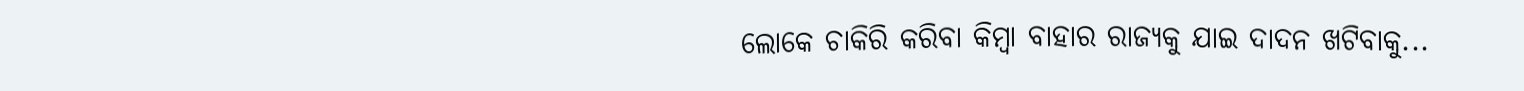ଲୋକେ ଚାକିରି କରିବା କିମ୍ବା ବାହାର ରାଜ୍ୟକୁ ଯାଇ ଦାଦନ ଖଟିବାକୁ...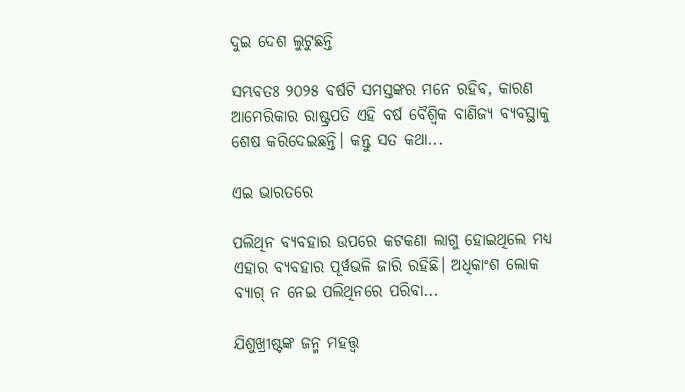ଦୁଇ ଦେଶ ଲୁଟୁଛନ୍ତି

ସମ୍ଭବତଃ ୨୦୨୫ ବର୍ଷଟି ସମସ୍ତଙ୍କର ମନେ ରହିବ, କାରଣ ଆମେରିକାର ରାଷ୍ଟ୍ରପତି ଏହି ବର୍ଷ ବୈଶ୍ୱିକ ବାଣିଜ୍ୟ ବ୍ୟବସ୍ଥାକୁ ଶେଷ କରିଦେଇଛନ୍ତି। କନ୍ତୁ ସତ କଥା...

ଏଇ ଭାରତରେ

ପଲିଥିନ ବ୍ୟବହାର ଉପରେ କଟକଣା ଲାଗୁ ହୋଇଥିଲେ ମଧ୍ୟ ଏହାର ବ୍ୟବହାର ପୂର୍ୱଭଳି ଜାରି ରହିଛି। ଅଧିକାଂଶ ଲୋକ ବ୍ୟାଗ୍‌ ନ ନେଇ ପଲିଥିନରେ ପରିବା...

ଯିଶୁଖ୍ରୀଷ୍ଟଙ୍କ ଜନ୍ମ ମହତ୍ତ୍ୱ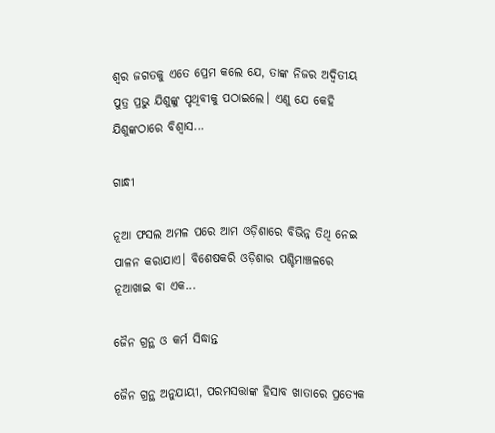ଶ୍ୱର ଜଗତକୁ ଏତେ ପ୍ରେମ କଲେ ଯେ, ତାଙ୍କ ନିଜର ଅଦ୍ୱିତୀୟ ପୁତ୍ର ପ୍ରଭୁ ଯିଶୁଙ୍କୁ ପୃଥିବୀକୁ ପଠାଇଲେ। ଏଣୁ ଯେ କେହି ଯିଶୁଙ୍କଠାରେ ବିଶ୍ୱାସ...

ଗାନ୍ଧୀ

ନୂଆ ଫସଲ ଅମଳ ପରେ ଆମ ଓଡ଼ିଶାରେ ବିଭିନ୍ନ ତିଥି ନେଇ ପାଳନ କରାଯାଏ। ବିଶେଷକରି ଓଡ଼ିଶାର ପଶ୍ଚିମାଞ୍ଚଳରେ ନୂଆଖାଇ ବା ଏକ...

ଜୈନ ଗ୍ରନ୍ଥ ଓ କର୍ମ ସିଦ୍ଧାନ୍ତ

ଜୈନ ଗ୍ରନ୍ଥ ଅନୁଯାୟୀ, ପରମସତ୍ତାଙ୍କ ହିସାବ ଖାତାରେ ପ୍ରତ୍ୟେକ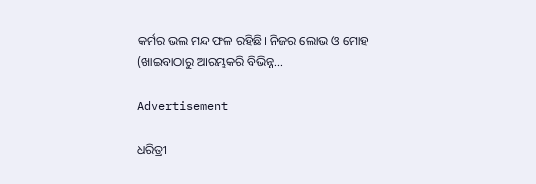କର୍ମର ଭଲ ମନ୍ଦ ଫଳ ରହିଛି। ନିଜର ଲୋଭ ଓ ମୋହ (ଖାଇବାଠାରୁ ଆରମ୍ଭକରି ବିଭିନ୍ନ...

Advertisement

ଧରିତ୍ରୀ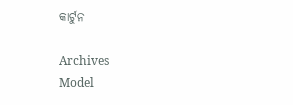କାର୍ଟୁନ

Archives
Model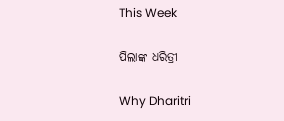This Week

ପିଲାଙ୍କ ଧରିତ୍ରୀ

Why Dharitri